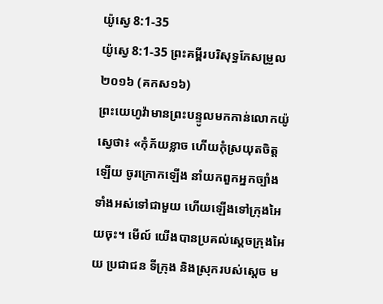យ៉ូស្វេ 8:1-35
យ៉ូស្វេ 8:1-35 ព្រះគម្ពីរបរិសុទ្ធកែសម្រួល ២០១៦ (គកស១៦)
ព្រះយេហូវ៉ាមានព្រះបន្ទូលមកកាន់លោកយ៉ូស្វេថា៖ «កុំភ័យខ្លាច ហើយកុំស្រយុតចិត្តឡើយ ចូរក្រោកឡើង នាំយកពួកអ្នកច្បាំងទាំងអស់ទៅជាមួយ ហើយឡើងទៅក្រុងអៃយចុះ។ មើល៍ យើងបានប្រគល់ស្តេចក្រុងអៃយ ប្រជាជន ទីក្រុង និងស្រុករបស់ស្តេច ម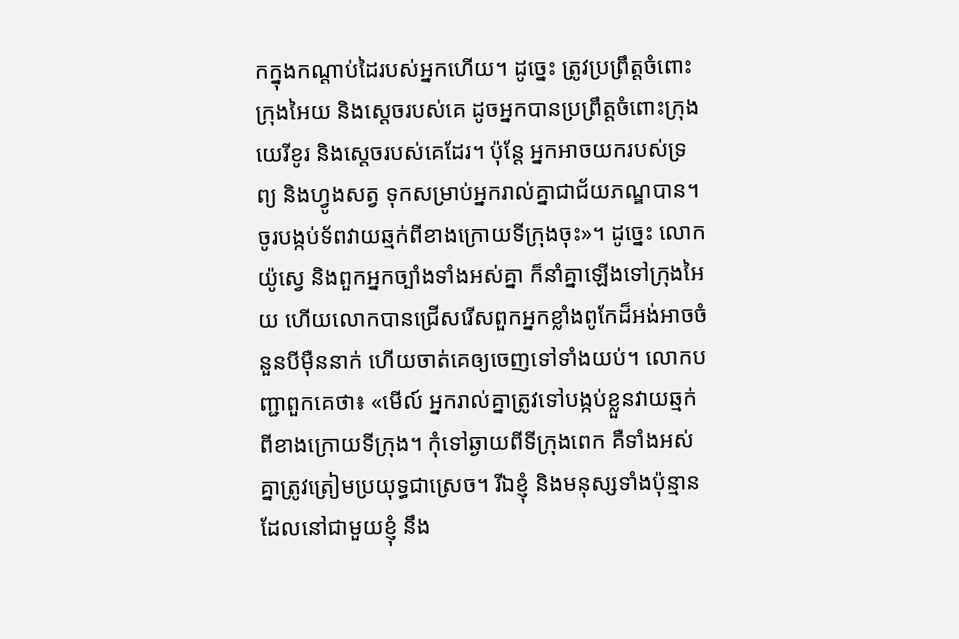កក្នុងកណ្ដាប់ដៃរបស់អ្នកហើយ។ ដូច្នេះ ត្រូវប្រព្រឹត្តចំពោះក្រុងអៃយ និងស្តេចរបស់គេ ដូចអ្នកបានប្រព្រឹត្តចំពោះក្រុងយេរីខូរ និងស្តេចរបស់គេដែរ។ ប៉ុន្ដែ អ្នកអាចយករបស់ទ្រព្យ និងហ្វូងសត្វ ទុកសម្រាប់អ្នករាល់គ្នាជាជ័យភណ្ឌបាន។ ចូរបង្កប់ទ័ពវាយឆ្មក់ពីខាងក្រោយទីក្រុងចុះ»។ ដូច្នេះ លោកយ៉ូស្វេ និងពួកអ្នកច្បាំងទាំងអស់គ្នា ក៏នាំគ្នាឡើងទៅក្រុងអៃយ ហើយលោកបានជ្រើសរើសពួកអ្នកខ្លាំងពូកែដ៏អង់អាចចំនួនបីម៉ឺននាក់ ហើយចាត់គេឲ្យចេញទៅទាំងយប់។ លោកបញ្ជាពួកគេថា៖ «មើល៍ អ្នករាល់គ្នាត្រូវទៅបង្កប់ខ្លួនវាយឆ្មក់ពីខាងក្រោយទីក្រុង។ កុំទៅឆ្ងាយពីទីក្រុងពេក គឺទាំងអស់គ្នាត្រូវត្រៀមប្រយុទ្ធជាស្រេច។ រីឯខ្ញុំ និងមនុស្សទាំងប៉ុន្មានដែលនៅជាមួយខ្ញុំ នឹង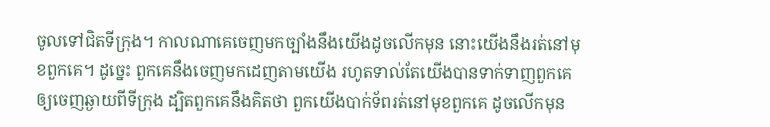ចូលទៅជិតទីក្រុង។ កាលណាគេចេញមកច្បាំងនឹងយើងដូចលើកមុន នោះយើងនឹងរត់នៅមុខពួកគេ។ ដូច្នេះ ពួកគេនឹងចេញមកដេញតាមយើង រហូតទាល់តែយើងបានទាក់ទាញពួកគេឲ្យចេញឆ្ងាយពីទីក្រុង ដ្បិតពួកគេនឹងគិតថា ពួកយើងបាក់ទ័ពរត់នៅមុខពួកគេ ដូចលើកមុន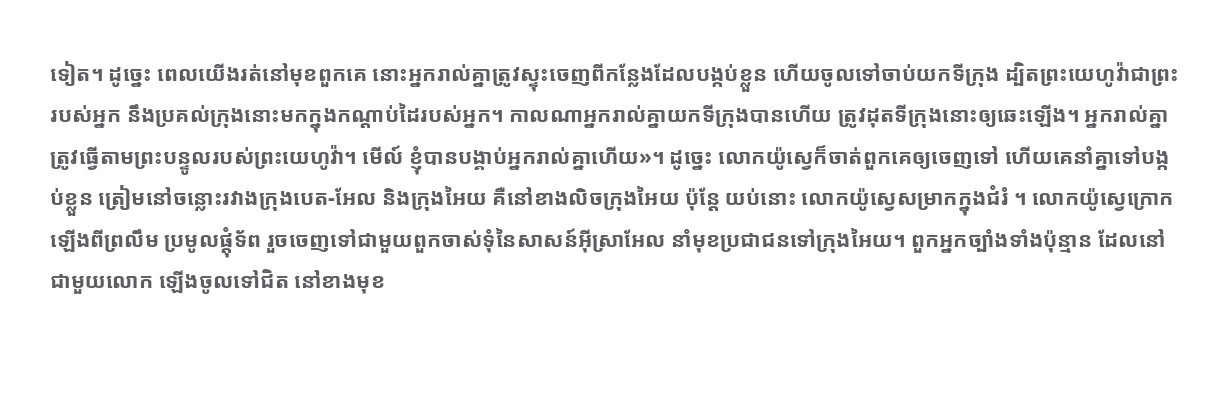ទៀត។ ដូច្នេះ ពេលយើងរត់នៅមុខពួកគេ នោះអ្នករាល់គ្នាត្រូវស្ទុះចេញពីកន្លែងដែលបង្កប់ខ្លួន ហើយចូលទៅចាប់យកទីក្រុង ដ្បិតព្រះយេហូវ៉ាជាព្រះរបស់អ្នក នឹងប្រគល់ក្រុងនោះមកក្នុងកណ្ដាប់ដៃរបស់អ្នក។ កាលណាអ្នករាល់គ្នាយកទីក្រុងបានហើយ ត្រូវដុតទីក្រុងនោះឲ្យឆេះឡើង។ អ្នករាល់គ្នាត្រូវធ្វើតាមព្រះបន្ទូលរបស់ព្រះយេហូវ៉ា។ មើល៍ ខ្ញុំបានបង្គាប់អ្នករាល់គ្នាហើយ»។ ដូច្នេះ លោកយ៉ូស្វេក៏ចាត់ពួកគេឲ្យចេញទៅ ហើយគេនាំគ្នាទៅបង្កប់ខ្លួន ត្រៀមនៅចន្លោះរវាងក្រុងបេត-អែល និងក្រុងអៃយ គឺនៅខាងលិចក្រុងអៃយ ប៉ុន្ដែ យប់នោះ លោកយ៉ូស្វេសម្រាកក្នុងជំរំ ។ លោកយ៉ូស្វេក្រោកឡើងពីព្រលឹម ប្រមូលផ្ដុំទ័ព រួចចេញទៅជាមួយពួកចាស់ទុំនៃសាសន៍អ៊ីស្រាអែល នាំមុខប្រជាជនទៅក្រុងអៃយ។ ពួកអ្នកច្បាំងទាំងប៉ុន្មាន ដែលនៅជាមួយលោក ឡើងចូលទៅជិត នៅខាងមុខ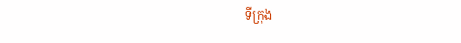ទីក្រុង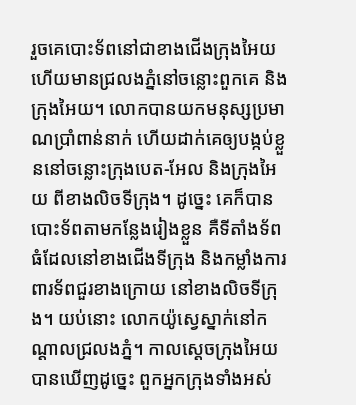រួចគេបោះទ័ពនៅជាខាងជើងក្រុងអៃយ ហើយមានជ្រលងភ្នំនៅចន្លោះពួកគេ និងក្រុងអៃយ។ លោកបានយកមនុស្សប្រមាណប្រាំពាន់នាក់ ហើយដាក់គេឲ្យបង្កប់ខ្លួននៅចន្លោះក្រុងបេត-អែល និងក្រុងអៃយ ពីខាងលិចទីក្រុង។ ដូច្នេះ គេក៏បានបោះទ័ពតាមកន្លែងរៀងខ្លួន គឺទីតាំងទ័ពធំដែលនៅខាងជើងទីក្រុង និងកម្លាំងការពារទ័ពជួរខាងក្រោយ នៅខាងលិចទីក្រុង។ យប់នោះ លោកយ៉ូស្វេស្នាក់នៅកណ្ដាលជ្រលងភ្នំ។ កាលស្តេចក្រុងអៃយបានឃើញដូច្នេះ ពួកអ្នកក្រុងទាំងអស់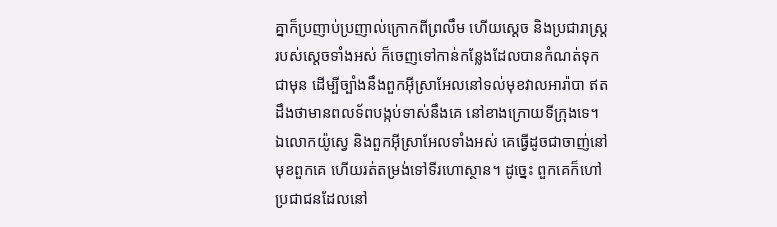គ្នាក៏ប្រញាប់ប្រញាល់ក្រោកពីព្រលឹម ហើយស្តេច និងប្រជារាស្ត្ររបស់ស្ដេចទាំងអស់ ក៏ចេញទៅកាន់កន្លែងដែលបានកំណត់ទុកជាមុន ដើម្បីច្បាំងនឹងពួកអ៊ីស្រាអែលនៅទល់មុខវាលអារ៉ាបា ឥតដឹងថាមានពលទ័ពបង្កប់ទាស់នឹងគេ នៅខាងក្រោយទីក្រុងទេ។ ឯលោកយ៉ូស្វេ និងពួកអ៊ីស្រាអែលទាំងអស់ គេធ្វើដូចជាចាញ់នៅមុខពួកគេ ហើយរត់តម្រង់ទៅទីរហោស្ថាន។ ដូច្នេះ ពួកគេក៏ហៅប្រជាជនដែលនៅ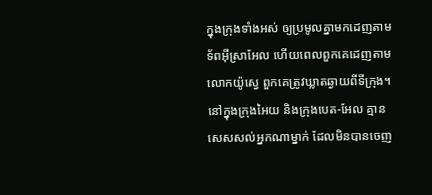ក្នុងក្រុងទាំងអស់ ឲ្យប្រមូលគ្នាមកដេញតាមទ័ពអ៊ីស្រាអែល ហើយពេលពួកគេដេញតាមលោកយ៉ូស្វេ ពួកគេត្រូវឃ្លាតឆ្ងាយពីទីក្រុង។ នៅក្នុងក្រុងអៃយ និងក្រុងបេត-អែល គ្មានសេសសល់អ្នកណាម្នាក់ ដែលមិនបានចេញ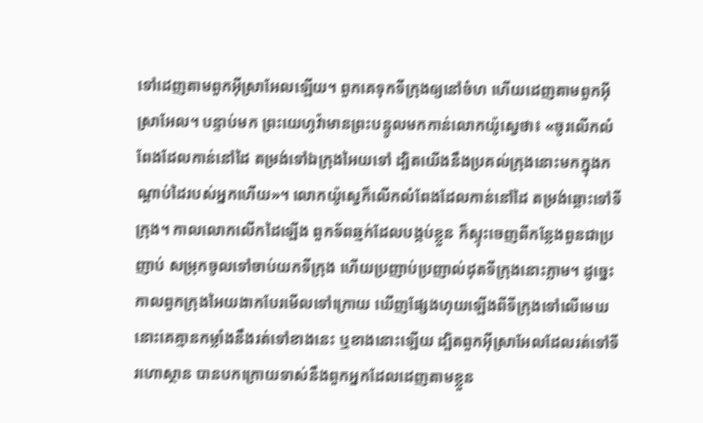ទៅដេញតាមពួកអ៊ីស្រាអែលឡើយ។ ពួកគេទុកទីក្រុងឲ្យនៅចំហ ហើយដេញតាមពួកអ៊ីស្រាអែល។ បន្ទាប់មក ព្រះយេហូវ៉ាមានព្រះបន្ទូលមកកាន់លោកយ៉ូស្វេថា៖ «ចូរលើកលំពែងដែលកាន់នៅដៃ តម្រង់ទៅឯក្រុងអៃយទៅ ដ្បិតយើងនឹងប្រគល់ក្រុងនោះមកក្នុងកណ្ដាប់ដៃរបស់អ្នកហើយ»។ លោកយ៉ូស្វេក៏លើកលំពែងដែលកាន់នៅដៃ តម្រង់ឆ្ពោះទៅទីក្រុង។ កាលលោកលើកដៃឡើង ពួកទ័ពឆ្មក់ដែលបង្កប់ខ្លួន ក៏ស្ទុះចេញពីកន្លែងពួនជាប្រញាប់ សម្រុកចូលទៅចាប់យកទីក្រុង ហើយប្រញាប់ប្រញាល់ដុតទីក្រុងនោះភ្លាម។ ដូច្នេះ កាលពួកក្រុងអៃយងាកបែរមើលទៅក្រោយ ឃើញផ្សែងហុយឡើងពីទីក្រុងទៅលើមេឃ នោះគេគ្មានកម្លាំងនឹងរត់ទៅខាងនេះ ឬខាងនោះឡើយ ដ្បិតពួកអ៊ីស្រាអែលដែលរត់ទៅទីរហោស្ថាន បានបកក្រោយទាស់នឹងពួកអ្នកដែលដេញតាមខ្លួន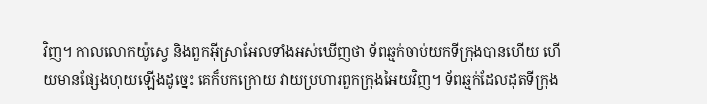វិញ។ កាលលោកយ៉ូស្វេ និងពួកអ៊ីស្រាអែលទាំងអស់ឃើញថា ទ័ពឆ្មក់ចាប់យកទីក្រុងបានហើយ ហើយមានផ្សែងហុយឡើងដូច្នេះ គេក៏បកក្រោយ វាយប្រហារពួកក្រុងអៃយវិញ។ ទ័ពឆ្មក់ដែលដុតទីក្រុង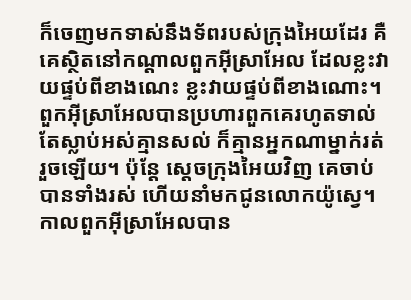ក៏ចេញមកទាស់នឹងទ័ពរបស់ក្រុងអៃយដែរ គឺគេស្ថិតនៅកណ្ដាលពួកអ៊ីស្រាអែល ដែលខ្លះវាយផ្ទប់ពីខាងណេះ ខ្លះវាយផ្ទប់ពីខាងណោះ។ ពួកអ៊ីស្រាអែលបានប្រហារពួកគេរហូតទាល់តែស្លាប់អស់គ្មានសល់ ក៏គ្មានអ្នកណាម្នាក់រត់រួចឡើយ។ ប៉ុន្ដែ ស្តេចក្រុងអៃយវិញ គេចាប់បានទាំងរស់ ហើយនាំមកជូនលោកយ៉ូស្វេ។ កាលពួកអ៊ីស្រាអែលបាន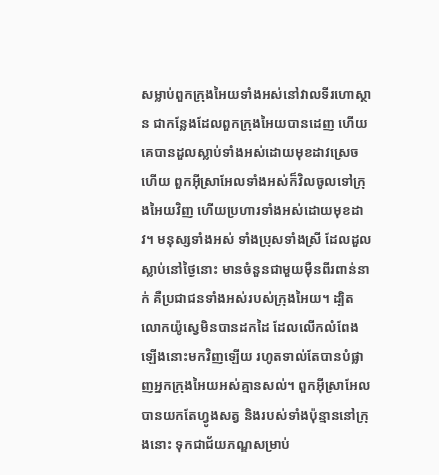សម្លាប់ពួកក្រុងអៃយទាំងអស់នៅវាលទីរហោស្ថាន ជាកន្លែងដែលពួកក្រុងអៃយបានដេញ ហើយគេបានដួលស្លាប់ទាំងអស់ដោយមុខដាវស្រេចហើយ ពួកអ៊ីស្រាអែលទាំងអស់ក៏វិលចូលទៅក្រុងអៃយវិញ ហើយប្រហារទាំងអស់ដោយមុខដាវ។ មនុស្សទាំងអស់ ទាំងប្រុសទាំងស្រី ដែលដួលស្លាប់នៅថ្ងៃនោះ មានចំនួនជាមួយម៉ឺនពីរពាន់នាក់ គឺប្រជាជនទាំងអស់របស់ក្រុងអៃយ។ ដ្បិតលោកយ៉ូស្វេមិនបានដកដៃ ដែលលើកលំពែងឡើងនោះមកវិញឡើយ រហូតទាល់តែបានបំផ្លាញអ្នកក្រុងអៃយអស់គ្មានសល់។ ពួកអ៊ីស្រាអែលបានយកតែហ្វូងសត្វ និងរបស់ទាំងប៉ុន្មាននៅក្រុងនោះ ទុកជាជ័យភណ្ឌសម្រាប់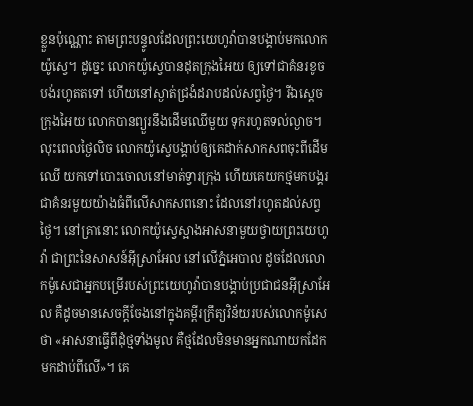ខ្លួនប៉ុណ្ណោះ តាមព្រះបន្ទូលដែលព្រះយេហូវ៉ាបានបង្គាប់មកលោកយ៉ូស្វេ។ ដូច្នេះ លោកយ៉ូស្វេបានដុតក្រុងអៃយ ឲ្យទៅជាគំនរខូចបង់រហូតតទៅ ហើយនៅស្ងាត់ជ្រងំដរាបដល់សព្វថ្ងៃ។ រីឯស្តេចក្រុងអៃយ លោកបានព្យួរនឹងដើមឈើមួយ ទុករហូតទល់ល្ងាច។ លុះពេលថ្ងៃលិច លោកយ៉ូស្វេបង្គាប់ឲ្យគេដាក់សាកសពចុះពីដើមឈើ យកទៅបោះចោលនៅមាត់ទ្វារក្រុង ហើយគេយកថ្មមកបង្គរជាគំនរមួយយ៉ាងធំពីលើសាកសពនោះ ដែលនៅរហូតដល់សព្វថ្ងៃ។ នៅគ្រានោះ លោកយ៉ូស្វេស្អាងអាសនាមួយថ្វាយព្រះយេហូវ៉ា ជាព្រះនៃសាសន៍អ៊ីស្រាអែល នៅលើភ្នំអេបាល ដូចដែលលោកម៉ូសេជាអ្នកបម្រើរបស់ព្រះយេហូវ៉ាបានបង្គាប់ប្រជាជនអ៊ីស្រាអែល គឺដូចមានសេចក្ដីចែងនៅក្នុងគម្ពីរក្រឹត្យវិន័យរបស់លោកម៉ូសេថា «អាសនាធ្វើពីដុំថ្មទាំងមូល គឺថ្មដែលមិនមានអ្នកណាយកដែកមកដាប់ពីលើ»។ គេ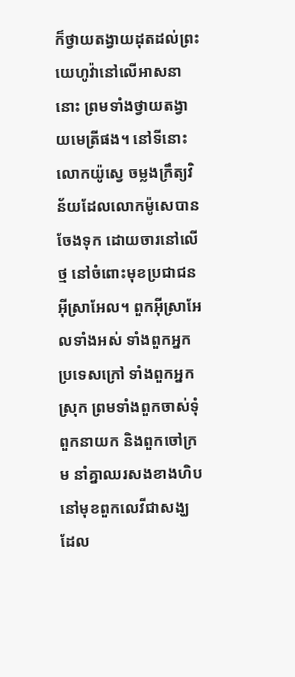ក៏ថ្វាយតង្វាយដុតដល់ព្រះយេហូវ៉ានៅលើអាសនានោះ ព្រមទាំងថ្វាយតង្វាយមេត្រីផង។ នៅទីនោះ លោកយ៉ូស្វេ ចម្លងក្រឹត្យវិន័យដែលលោកម៉ូសេបានចែងទុក ដោយចារនៅលើថ្ម នៅចំពោះមុខប្រជាជនអ៊ីស្រាអែល។ ពួកអ៊ីស្រាអែលទាំងអស់ ទាំងពួកអ្នកប្រទេសក្រៅ ទាំងពួកអ្នកស្រុក ព្រមទាំងពួកចាស់ទុំ ពួកនាយក និងពួកចៅក្រម នាំគ្នាឈរសងខាងហិប នៅមុខពួកលេវីជាសង្ឃ ដែល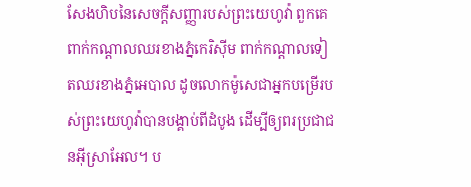សែងហិបនៃសេចក្ដីសញ្ញារបស់ព្រះយេហូវ៉ា ពួកគេពាក់កណ្ដាលឈរខាងភ្នំកេរិស៊ីម ពាក់កណ្ដាលទៀតឈរខាងភ្នំអេបាល ដូចលោកម៉ូសេជាអ្នកបម្រើរបស់ព្រះយេហូវ៉ាបានបង្គាប់ពីដំបូង ដើម្បីឲ្យពរប្រជាជនអ៊ីស្រាអែល។ ប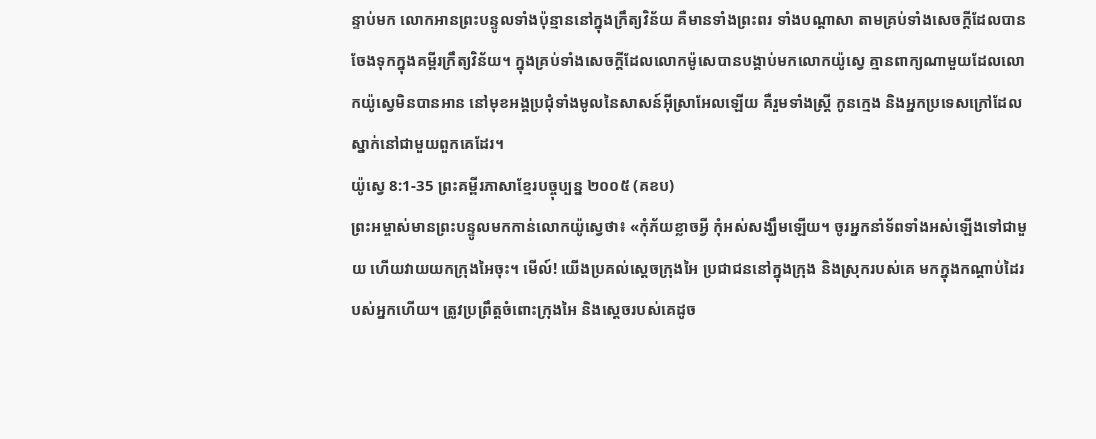ន្ទាប់មក លោកអានព្រះបន្ទូលទាំងប៉ុន្មាននៅក្នុងក្រឹត្យវិន័យ គឺមានទាំងព្រះពរ ទាំងបណ្ដាសា តាមគ្រប់ទាំងសេចក្ដីដែលបានចែងទុកក្នុងគម្ពីរក្រឹត្យវិន័យ។ ក្នុងគ្រប់ទាំងសេចក្ដីដែលលោកម៉ូសេបានបង្គាប់មកលោកយ៉ូស្វេ គ្មានពាក្យណាមួយដែលលោកយ៉ូស្វេមិនបានអាន នៅមុខអង្គប្រជុំទាំងមូលនៃសាសន៍អ៊ីស្រាអែលឡើយ គឺរួមទាំងស្ត្រី កូនក្មេង និងអ្នកប្រទេសក្រៅដែលស្នាក់នៅជាមួយពួកគេដែរ។
យ៉ូស្វេ 8:1-35 ព្រះគម្ពីរភាសាខ្មែរបច្ចុប្បន្ន ២០០៥ (គខប)
ព្រះអម្ចាស់មានព្រះបន្ទូលមកកាន់លោកយ៉ូស្វេថា៖ «កុំភ័យខ្លាចអ្វី កុំអស់សង្ឃឹមឡើយ។ ចូរអ្នកនាំទ័ពទាំងអស់ឡើងទៅជាមួយ ហើយវាយយកក្រុងអៃចុះ។ មើល៍! យើងប្រគល់ស្ដេចក្រុងអៃ ប្រជាជននៅក្នុងក្រុង និងស្រុករបស់គេ មកក្នុងកណ្ដាប់ដៃរបស់អ្នកហើយ។ ត្រូវប្រព្រឹត្តចំពោះក្រុងអៃ និងស្ដេចរបស់គេដូច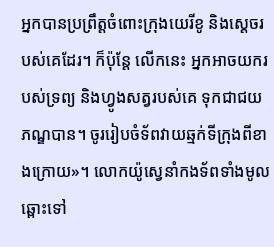អ្នកបានប្រព្រឹត្តចំពោះក្រុងយេរីខូ និងស្ដេចរបស់គេដែរ។ ក៏ប៉ុន្តែ លើកនេះ អ្នកអាចយករបស់ទ្រព្យ និងហ្វូងសត្វរបស់គេ ទុកជាជយភណ្ឌបាន។ ចូររៀបចំទ័ពវាយឆ្មក់ទីក្រុងពីខាងក្រោយ»។ លោកយ៉ូស្វេនាំកងទ័ពទាំងមូលឆ្ពោះទៅ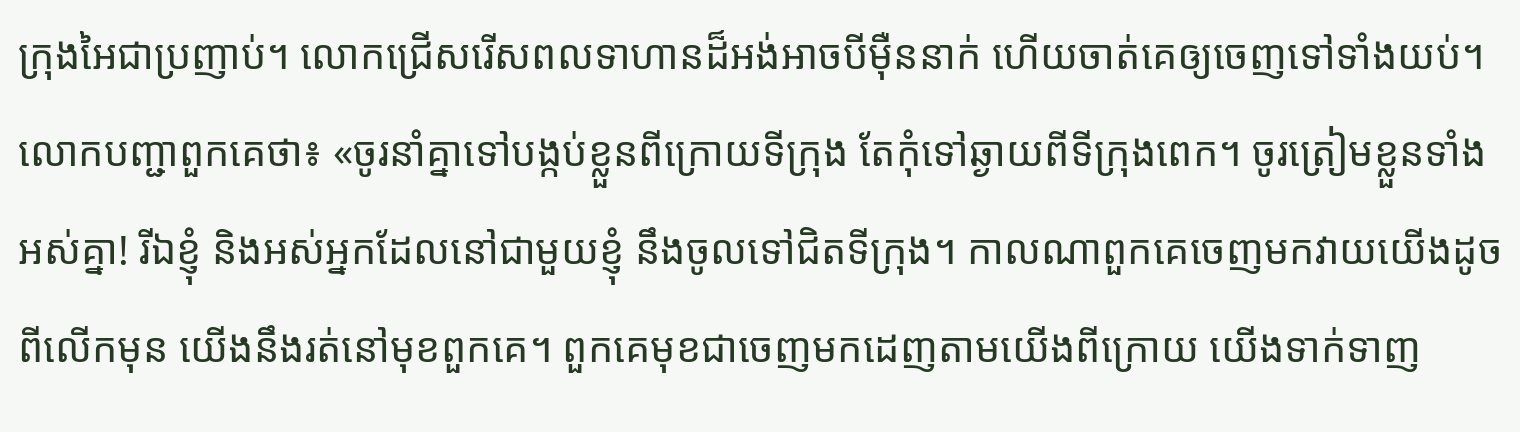ក្រុងអៃជាប្រញាប់។ លោកជ្រើសរើសពលទាហានដ៏អង់អាចបីម៉ឺននាក់ ហើយចាត់គេឲ្យចេញទៅទាំងយប់។ លោកបញ្ជាពួកគេថា៖ «ចូរនាំគ្នាទៅបង្កប់ខ្លួនពីក្រោយទីក្រុង តែកុំទៅឆ្ងាយពីទីក្រុងពេក។ ចូរត្រៀមខ្លួនទាំងអស់គ្នា! រីឯខ្ញុំ និងអស់អ្នកដែលនៅជាមួយខ្ញុំ នឹងចូលទៅជិតទីក្រុង។ កាលណាពួកគេចេញមកវាយយើងដូចពីលើកមុន យើងនឹងរត់នៅមុខពួកគេ។ ពួកគេមុខជាចេញមកដេញតាមយើងពីក្រោយ យើងទាក់ទាញ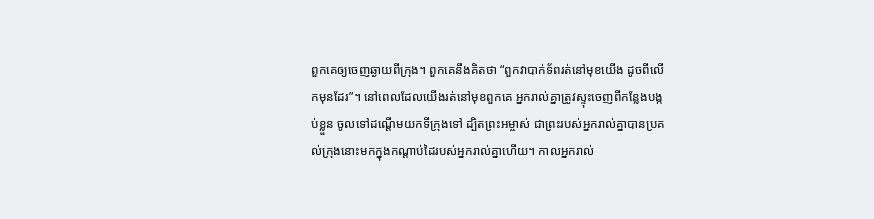ពួកគេឲ្យចេញឆ្ងាយពីក្រុង។ ពួកគេនឹងគិតថា “ពួកវាបាក់ទ័ពរត់នៅមុខយើង ដូចពីលើកមុនដែរ”។ នៅពេលដែលយើងរត់នៅមុខពួកគេ អ្នករាល់គ្នាត្រូវស្ទុះចេញពីកន្លែងបង្កប់ខ្លួន ចូលទៅដណ្ដើមយកទីក្រុងទៅ ដ្បិតព្រះអម្ចាស់ ជាព្រះរបស់អ្នករាល់គ្នាបានប្រគល់ក្រុងនោះមកក្នុងកណ្ដាប់ដៃរបស់អ្នករាល់គ្នាហើយ។ កាលអ្នករាល់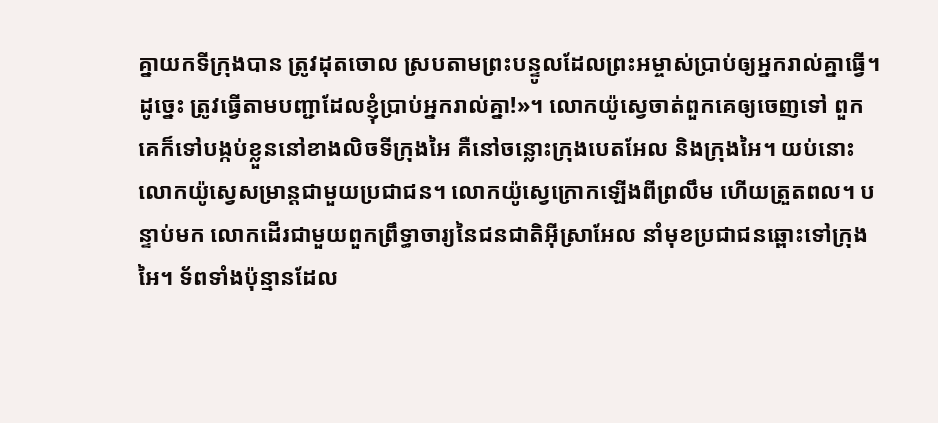គ្នាយកទីក្រុងបាន ត្រូវដុតចោល ស្របតាមព្រះបន្ទូលដែលព្រះអម្ចាស់ប្រាប់ឲ្យអ្នករាល់គ្នាធ្វើ។ ដូច្នេះ ត្រូវធ្វើតាមបញ្ជាដែលខ្ញុំប្រាប់អ្នករាល់គ្នា!»។ លោកយ៉ូស្វេចាត់ពួកគេឲ្យចេញទៅ ពួកគេក៏ទៅបង្កប់ខ្លួននៅខាងលិចទីក្រុងអៃ គឺនៅចន្លោះក្រុងបេតអែល និងក្រុងអៃ។ យប់នោះ លោកយ៉ូស្វេសម្រាន្ដជាមួយប្រជាជន។ លោកយ៉ូស្វេក្រោកឡើងពីព្រលឹម ហើយត្រួតពល។ បន្ទាប់មក លោកដើរជាមួយពួកព្រឹទ្ធាចារ្យនៃជនជាតិអ៊ីស្រាអែល នាំមុខប្រជាជនឆ្ពោះទៅក្រុងអៃ។ ទ័ពទាំងប៉ុន្មានដែល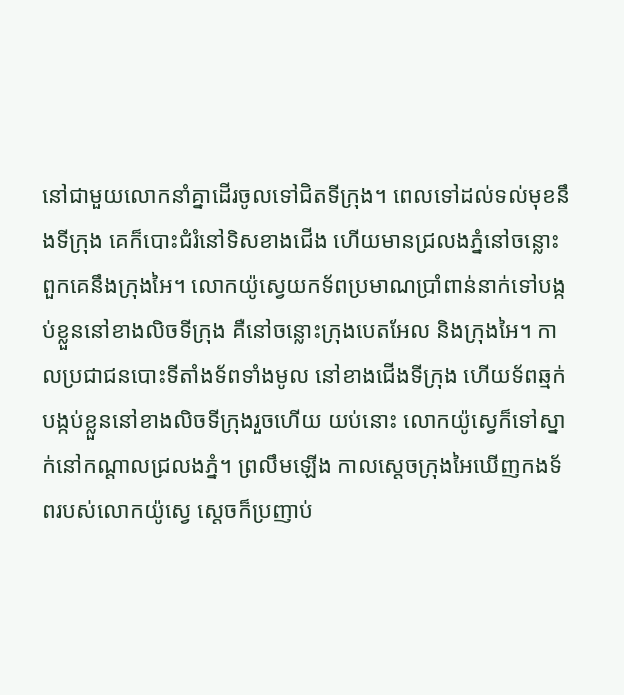នៅជាមួយលោកនាំគ្នាដើរចូលទៅជិតទីក្រុង។ ពេលទៅដល់ទល់មុខនឹងទីក្រុង គេក៏បោះជំរំនៅទិសខាងជើង ហើយមានជ្រលងភ្នំនៅចន្លោះពួកគេនឹងក្រុងអៃ។ លោកយ៉ូស្វេយកទ័ពប្រមាណប្រាំពាន់នាក់ទៅបង្កប់ខ្លួននៅខាងលិចទីក្រុង គឺនៅចន្លោះក្រុងបេតអែល និងក្រុងអៃ។ កាលប្រជាជនបោះទីតាំងទ័ពទាំងមូល នៅខាងជើងទីក្រុង ហើយទ័ពឆ្មក់បង្កប់ខ្លួននៅខាងលិចទីក្រុងរួចហើយ យប់នោះ លោកយ៉ូស្វេក៏ទៅស្នាក់នៅកណ្ដាលជ្រលងភ្នំ។ ព្រលឹមឡើង កាលស្ដេចក្រុងអៃឃើញកងទ័ពរបស់លោកយ៉ូស្វេ ស្ដេចក៏ប្រញាប់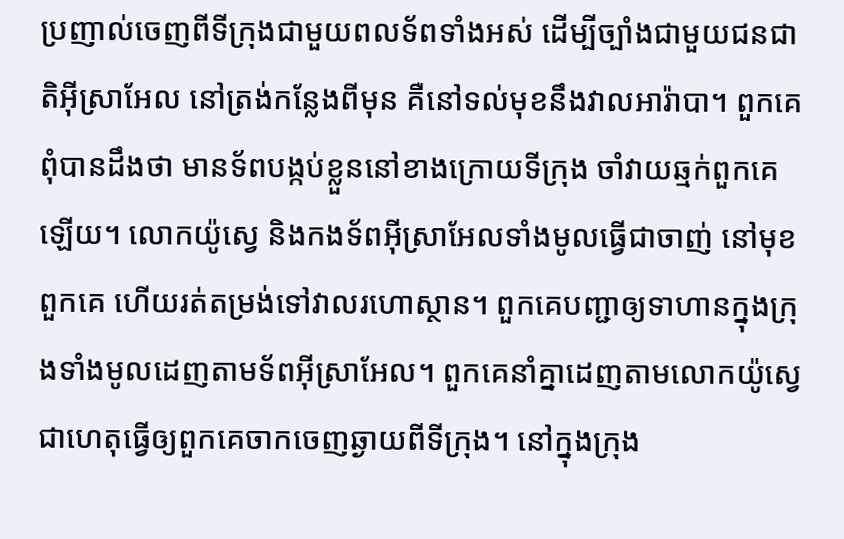ប្រញាល់ចេញពីទីក្រុងជាមួយពលទ័ពទាំងអស់ ដើម្បីច្បាំងជាមួយជនជាតិអ៊ីស្រាអែល នៅត្រង់កន្លែងពីមុន គឺនៅទល់មុខនឹងវាលអារ៉ាបា។ ពួកគេពុំបានដឹងថា មានទ័ពបង្កប់ខ្លួននៅខាងក្រោយទីក្រុង ចាំវាយឆ្មក់ពួកគេឡើយ។ លោកយ៉ូស្វេ និងកងទ័ពអ៊ីស្រាអែលទាំងមូលធ្វើជាចាញ់ នៅមុខពួកគេ ហើយរត់តម្រង់ទៅវាលរហោស្ថាន។ ពួកគេបញ្ជាឲ្យទាហានក្នុងក្រុងទាំងមូលដេញតាមទ័ពអ៊ីស្រាអែល។ ពួកគេនាំគ្នាដេញតាមលោកយ៉ូស្វេ ជាហេតុធ្វើឲ្យពួកគេចាកចេញឆ្ងាយពីទីក្រុង។ នៅក្នុងក្រុង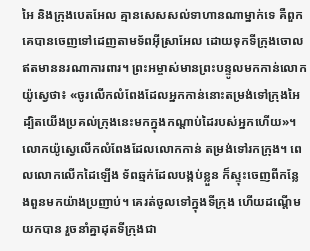អៃ និងក្រុងបេតអែល គ្មានសេសសល់ទាហានណាម្នាក់ទេ គឺពួកគេបានចេញទៅដេញតាមទ័ពអ៊ីស្រាអែល ដោយទុកទីក្រុងចោល ឥតមាននរណាការពារ។ ព្រះអម្ចាស់មានព្រះបន្ទូលមកកាន់លោកយ៉ូស្វេថា៖ «ចូរលើកលំពែងដែលអ្នកកាន់នោះតម្រង់ទៅក្រុងអៃ ដ្បិតយើងប្រគល់ក្រុងនេះមកក្នុងកណ្ដាប់ដៃរបស់អ្នកហើយ»។ លោកយ៉ូស្វេលើកលំពែងដែលលោកកាន់ តម្រង់ទៅរកក្រុង។ ពេលលោកលើកដៃឡើង ទ័ពឆ្មក់ដែលបង្កប់ខ្លួន ក៏ស្ទុះចេញពីកន្លែងពួនមកយ៉ាងប្រញាប់។ គេរត់ចូលទៅក្នុងទីក្រុង ហើយដណ្ដើមយកបាន រួចនាំគ្នាដុតទីក្រុងជា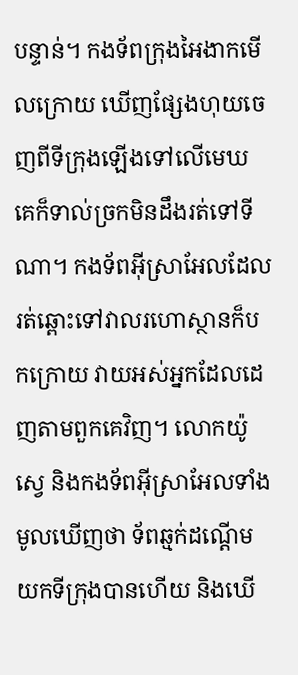បន្ទាន់។ កងទ័ពក្រុងអៃងាកមើលក្រោយ ឃើញផ្សែងហុយចេញពីទីក្រុងឡើងទៅលើមេឃ គេក៏ទាល់ច្រកមិនដឹងរត់ទៅទីណា។ កងទ័ពអ៊ីស្រាអែលដែលរត់ឆ្ពោះទៅវាលរហោស្ថានក៏បកក្រោយ វាយអស់អ្នកដែលដេញតាមពួកគេវិញ។ លោកយ៉ូស្វេ និងកងទ័ពអ៊ីស្រាអែលទាំងមូលឃើញថា ទ័ពឆ្មក់ដណ្ដើមយកទីក្រុងបានហើយ និងឃើ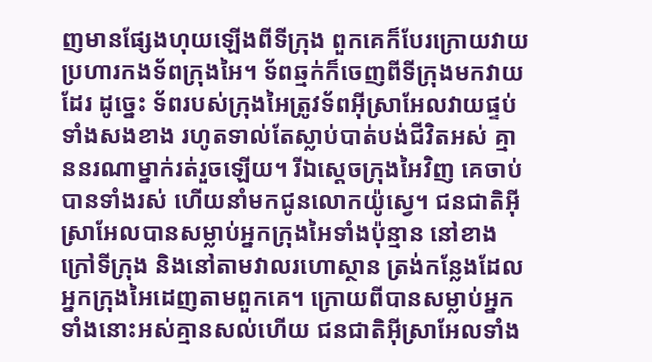ញមានផ្សែងហុយឡើងពីទីក្រុង ពួកគេក៏បែរក្រោយវាយប្រហារកងទ័ពក្រុងអៃ។ ទ័ពឆ្មក់ក៏ចេញពីទីក្រុងមកវាយដែរ ដូច្នេះ ទ័ពរបស់ក្រុងអៃត្រូវទ័ពអ៊ីស្រាអែលវាយផ្ទប់ទាំងសងខាង រហូតទាល់តែស្លាប់បាត់បង់ជីវិតអស់ គ្មាននរណាម្នាក់រត់រួចឡើយ។ រីឯស្ដេចក្រុងអៃវិញ គេចាប់បានទាំងរស់ ហើយនាំមកជូនលោកយ៉ូស្វេ។ ជនជាតិអ៊ីស្រាអែលបានសម្លាប់អ្នកក្រុងអៃទាំងប៉ុន្មាន នៅខាងក្រៅទីក្រុង និងនៅតាមវាលរហោស្ថាន ត្រង់កន្លែងដែលអ្នកក្រុងអៃដេញតាមពួកគេ។ ក្រោយពីបានសម្លាប់អ្នកទាំងនោះអស់គ្មានសល់ហើយ ជនជាតិអ៊ីស្រាអែលទាំង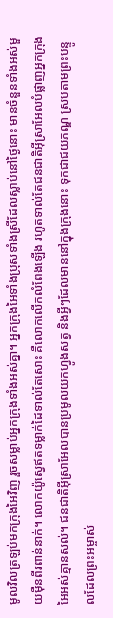មូលវិលត្រឡប់មកក្រុងអៃវិញ រួចសម្លាប់អ្នកក្រុងទាំងអស់គ្នា។ អ្នកក្រុងអៃទាំងប្រុសទាំងស្រីដែលស្លាប់នៅថ្ងៃនោះ មានចំនួនទាំងអស់មួយម៉ឺនពីរពាន់នាក់។ លោកយ៉ូស្វេឥតទម្លាក់ដៃទាល់តែសោះ គឺលោកលើកលំពែងឡើង រហូតទាល់តែជនជាតិអ៊ីស្រាអែលបំផ្លាញអ្នកក្រុងអៃអស់គ្មានសល់។ ជនជាតិអ៊ីស្រាអែលបានប្រមូលយកហ្វូងសត្វ និងអ្វីៗដែលមាននៅក្នុងក្រុងនោះ ទុកជាជយភណ្ឌ ស្របតាមព្រះបន្ទូលដែលព្រះអម្ចាស់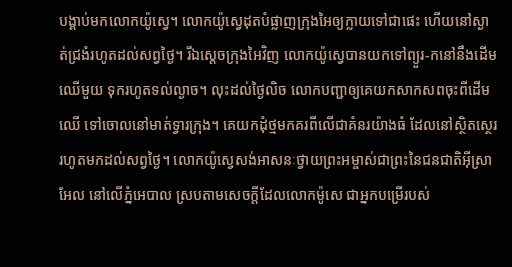បង្គាប់មកលោកយ៉ូស្វេ។ លោកយ៉ូស្វេដុតបំផ្លាញក្រុងអៃឲ្យក្លាយទៅជាផេះ ហើយនៅស្ងាត់ជ្រងំរហូតដល់សព្វថ្ងៃ។ រីឯស្ដេចក្រុងអៃវិញ លោកយ៉ូស្វេបានយកទៅព្យួរ-កនៅនឹងដើមឈើមួយ ទុករហូតទល់ល្ងាច។ លុះដល់ថ្ងៃលិច លោកបញ្ជាឲ្យគេយកសាកសពចុះពីដើមឈើ ទៅចោលនៅមាត់ទ្វារក្រុង។ គេយកដុំថ្មមកគរពីលើជាគំនរយ៉ាងធំ ដែលនៅស្ថិតស្ថេររហូតមកដល់សព្វថ្ងៃ។ លោកយ៉ូស្វេសង់អាសនៈថ្វាយព្រះអម្ចាស់ជាព្រះនៃជនជាតិអ៊ីស្រាអែល នៅលើភ្នំអេបាល ស្របតាមសេចក្ដីដែលលោកម៉ូសេ ជាអ្នកបម្រើរបស់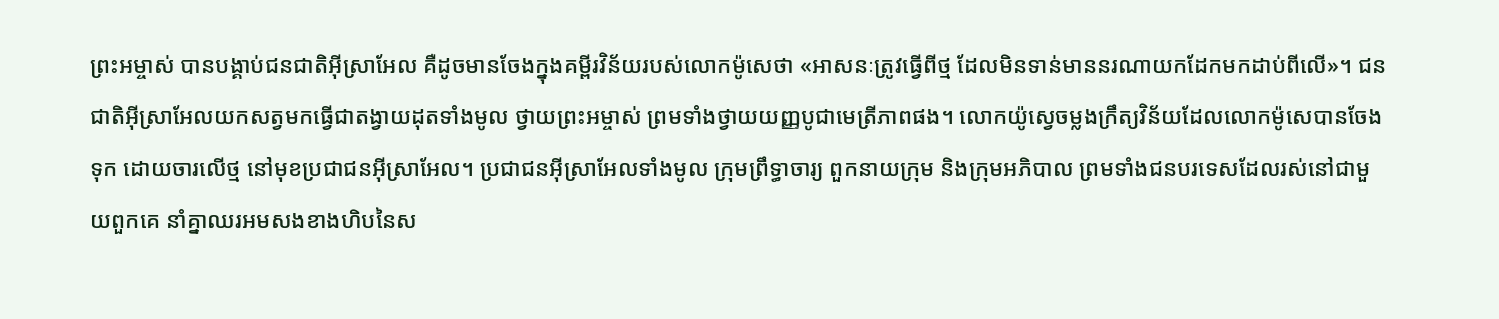ព្រះអម្ចាស់ បានបង្គាប់ជនជាតិអ៊ីស្រាអែល គឺដូចមានចែងក្នុងគម្ពីរវិន័យរបស់លោកម៉ូសេថា «អាសនៈត្រូវធ្វើពីថ្ម ដែលមិនទាន់មាននរណាយកដែកមកដាប់ពីលើ»។ ជនជាតិអ៊ីស្រាអែលយកសត្វមកធ្វើជាតង្វាយដុតទាំងមូល ថ្វាយព្រះអម្ចាស់ ព្រមទាំងថ្វាយយញ្ញបូជាមេត្រីភាពផង។ លោកយ៉ូស្វេចម្លងក្រឹត្យវិន័យដែលលោកម៉ូសេបានចែងទុក ដោយចារលើថ្ម នៅមុខប្រជាជនអ៊ីស្រាអែល។ ប្រជាជនអ៊ីស្រាអែលទាំងមូល ក្រុមព្រឹទ្ធាចារ្យ ពួកនាយក្រុម និងក្រុមអភិបាល ព្រមទាំងជនបរទេសដែលរស់នៅជាមួយពួកគេ នាំគ្នាឈរអមសងខាងហិបនៃស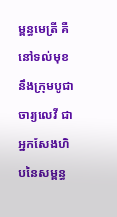ម្ពន្ធមេត្រី គឺនៅទល់មុខនឹងក្រុមបូជាចារ្យលេវី ជាអ្នកសែងហិបនៃសម្ពន្ធ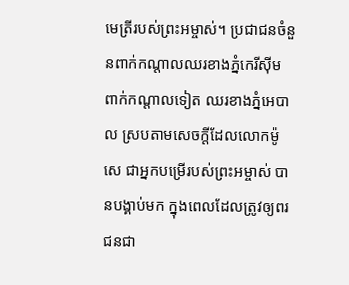មេត្រីរបស់ព្រះអម្ចាស់។ ប្រជាជនចំនួនពាក់កណ្ដាលឈរខាងភ្នំកេរីស៊ីម ពាក់កណ្ដាលទៀត ឈរខាងភ្នំអេបាល ស្របតាមសេចក្ដីដែលលោកម៉ូសេ ជាអ្នកបម្រើរបស់ព្រះអម្ចាស់ បានបង្គាប់មក ក្នុងពេលដែលត្រូវឲ្យពរជនជា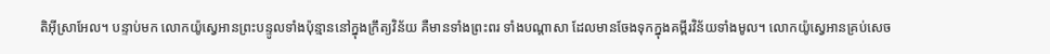តិអ៊ីស្រាអែល។ បន្ទាប់មក លោកយ៉ូស្វេអានព្រះបន្ទូលទាំងប៉ុន្មាននៅក្នុងក្រឹត្យវិន័យ គឺមានទាំងព្រះពរ ទាំងបណ្ដាសា ដែលមានចែងទុកក្នុងគម្ពីរវិន័យទាំងមូល។ លោកយ៉ូស្វេអានគ្រប់សេច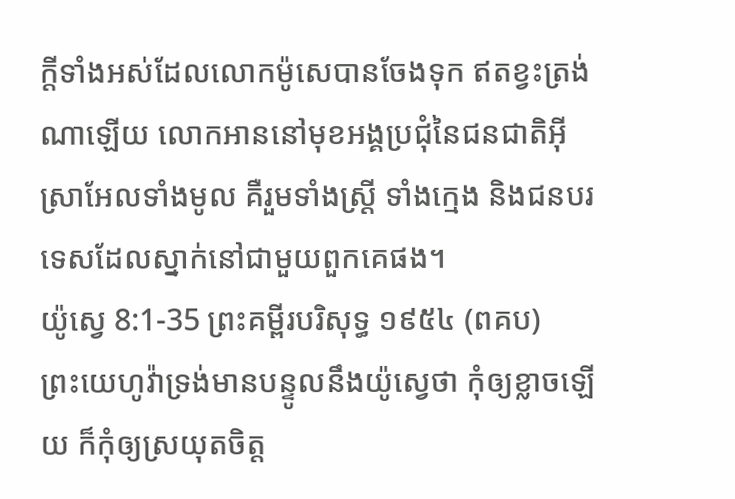ក្ដីទាំងអស់ដែលលោកម៉ូសេបានចែងទុក ឥតខ្វះត្រង់ណាឡើយ លោកអាននៅមុខអង្គប្រជុំនៃជនជាតិអ៊ីស្រាអែលទាំងមូល គឺរួមទាំងស្ត្រី ទាំងក្មេង និងជនបរទេសដែលស្នាក់នៅជាមួយពួកគេផង។
យ៉ូស្វេ 8:1-35 ព្រះគម្ពីរបរិសុទ្ធ ១៩៥៤ (ពគប)
ព្រះយេហូវ៉ាទ្រង់មានបន្ទូលនឹងយ៉ូស្វេថា កុំឲ្យខ្លាចឡើយ ក៏កុំឲ្យស្រយុតចិត្ត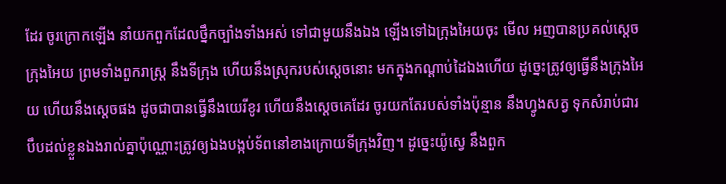ដែរ ចូរក្រោកឡើង នាំយកពួកដែលថ្នឹកច្បាំងទាំងអស់ ទៅជាមួយនឹងឯង ឡើងទៅឯក្រុងអៃយចុះ មើល អញបានប្រគល់ស្តេចក្រុងអៃយ ព្រមទាំងពួករាស្ត្រ នឹងទីក្រុង ហើយនឹងស្រុករបស់ស្តេចនោះ មកក្នុងកណ្តាប់ដៃឯងហើយ ដូច្នេះត្រូវឲ្យធ្វើនឹងក្រុងអៃយ ហើយនឹងស្តេចផង ដូចជាបានធ្វើនឹងយេរីខូរ ហើយនឹងស្តេចគេដែរ ចូរយកតែរបស់ទាំងប៉ុន្មាន នឹងហ្វូងសត្វ ទុកសំរាប់ជារបឹបដល់ខ្លួនឯងរាល់គ្នាប៉ុណ្ណោះត្រូវឲ្យឯងបង្កប់ទ័ពនៅខាងក្រោយទីក្រុងវិញ។ ដូច្នេះយ៉ូស្វេ នឹងពួក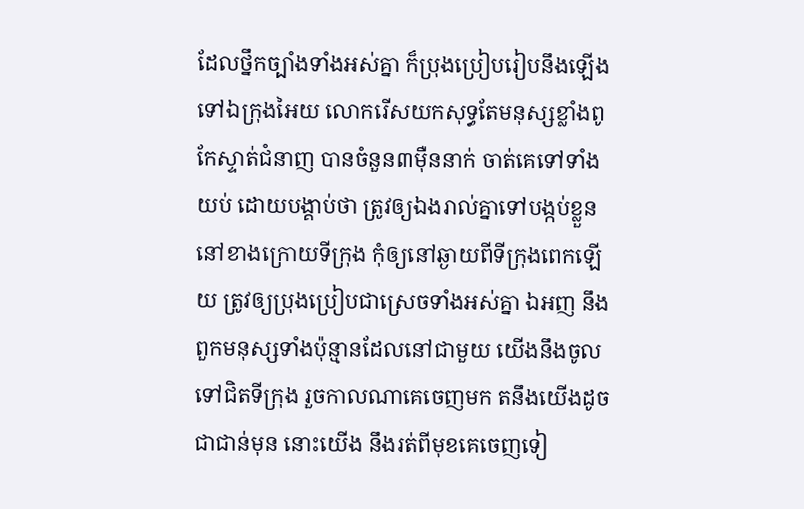ដែលថ្នឹកច្បាំងទាំងអស់គ្នា ក៏ប្រុងប្រៀបរៀបនឹងឡើងទៅឯក្រុងអៃយ លោករើសយកសុទ្ធតែមនុស្សខ្លាំងពូកែស្ទាត់ជំនាញ បានចំនួន៣ម៉ឺននាក់ ចាត់គេទៅទាំងយប់ ដោយបង្គាប់ថា ត្រូវឲ្យឯងរាល់គ្នាទៅបង្កប់ខ្លួននៅខាងក្រោយទីក្រុង កុំឲ្យនៅឆ្ងាយពីទីក្រុងពេកឡើយ ត្រូវឲ្យប្រុងប្រៀបជាស្រេចទាំងអស់គ្នា ឯអញ នឹងពួកមនុស្សទាំងប៉ុន្មានដែលនៅជាមួយ យើងនឹងចូលទៅជិតទីក្រុង រួចកាលណាគេចេញមក តនឹងយើងដូចជាជាន់មុន នោះយើង នឹងរត់ពីមុខគេចេញទៀ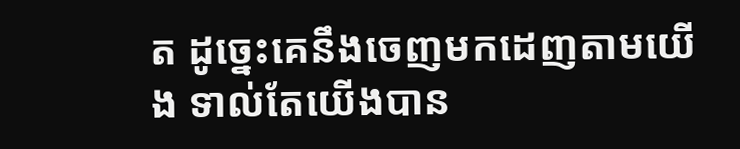ត ដូច្នេះគេនឹងចេញមកដេញតាមយើង ទាល់តែយើងបាន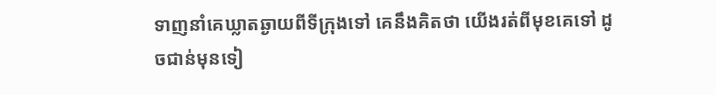ទាញនាំគេឃ្លាតឆ្ងាយពីទីក្រុងទៅ គេនឹងគិតថា យើងរត់ពីមុខគេទៅ ដូចជាន់មុនទៀ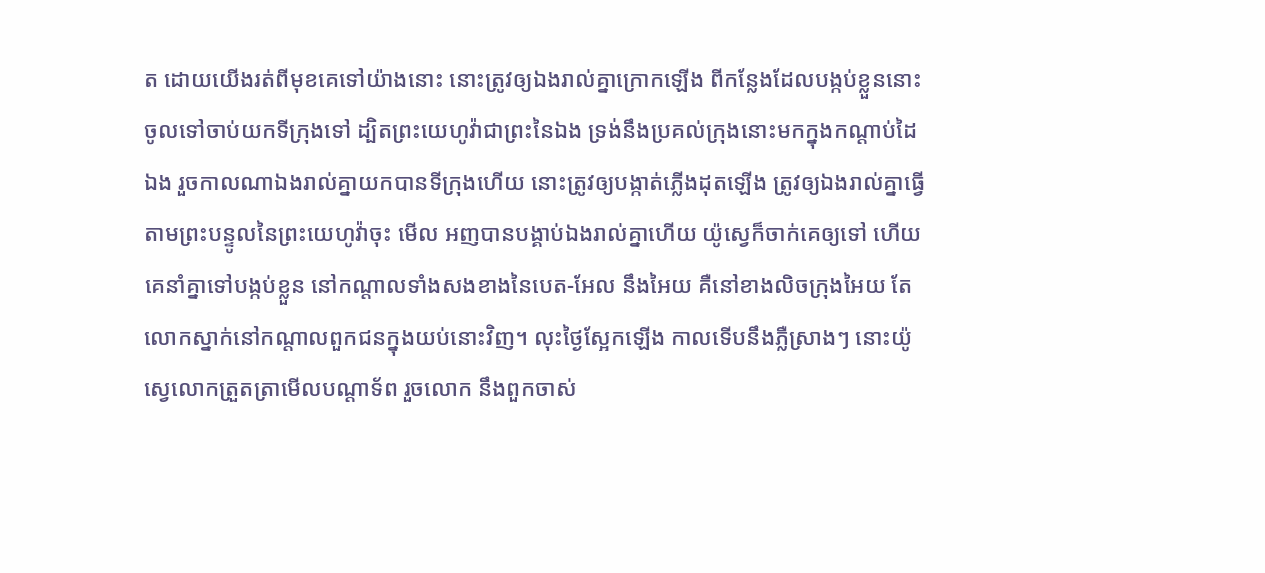ត ដោយយើងរត់ពីមុខគេទៅយ៉ាងនោះ នោះត្រូវឲ្យឯងរាល់គ្នាក្រោកឡើង ពីកន្លែងដែលបង្កប់ខ្លួននោះ ចូលទៅចាប់យកទីក្រុងទៅ ដ្បិតព្រះយេហូវ៉ាជាព្រះនៃឯង ទ្រង់នឹងប្រគល់ក្រុងនោះមកក្នុងកណ្តាប់ដៃឯង រួចកាលណាឯងរាល់គ្នាយកបានទីក្រុងហើយ នោះត្រូវឲ្យបង្កាត់ភ្លើងដុតឡើង ត្រូវឲ្យឯងរាល់គ្នាធ្វើតាមព្រះបន្ទូលនៃព្រះយេហូវ៉ាចុះ មើល អញបានបង្គាប់ឯងរាល់គ្នាហើយ យ៉ូស្វេក៏ចាក់គេឲ្យទៅ ហើយគេនាំគ្នាទៅបង្កប់ខ្លួន នៅកណ្តាលទាំងសងខាងនៃបេត-អែល នឹងអៃយ គឺនៅខាងលិចក្រុងអៃយ តែលោកស្នាក់នៅកណ្តាលពួកជនក្នុងយប់នោះវិញ។ លុះថ្ងៃស្អែកឡើង កាលទើបនឹងភ្លឺស្រាងៗ នោះយ៉ូស្វេលោកត្រួតត្រាមើលបណ្តាទ័ព រួចលោក នឹងពួកចាស់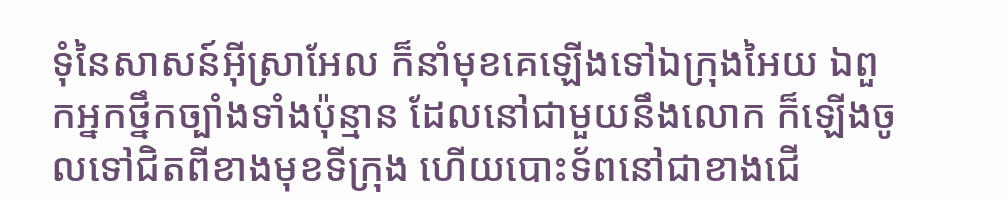ទុំនៃសាសន៍អ៊ីស្រាអែល ក៏នាំមុខគេឡើងទៅឯក្រុងអៃយ ឯពួកអ្នកថ្នឹកច្បាំងទាំងប៉ុន្មាន ដែលនៅជាមួយនឹងលោក ក៏ឡើងចូលទៅជិតពីខាងមុខទីក្រុង ហើយបោះទ័ពនៅជាខាងជើ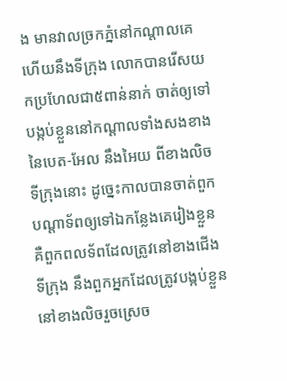ង មានវាលច្រកភ្នំនៅកណ្តាលគេ ហើយនឹងទីក្រុង លោកបានរើសយកប្រហែលជា៥ពាន់នាក់ ចាត់ឲ្យទៅបង្កប់ខ្លួននៅកណ្តាលទាំងសងខាងនៃបេត-អែល នឹងអៃយ ពីខាងលិចទីក្រុងនោះ ដូច្នេះកាលបានចាត់ពួកបណ្តាទ័ពឲ្យទៅឯកន្លែងគេរៀងខ្លួន គឺពួកពលទ័ពដែលត្រូវនៅខាងជើងទីក្រុង នឹងពួកអ្នកដែលត្រូវបង្កប់ខ្លួន នៅខាងលិចរួចស្រេច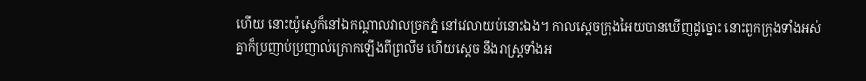ហើយ នោះយ៉ូស្វេក៏នៅឯកណ្តាលវាលច្រកភ្នំ នៅវេលាយប់នោះឯង។ កាលស្តេចក្រុងអៃយបានឃើញដូច្នោះ នោះពួកក្រុងទាំងអស់គ្នាក៏ប្រញាប់ប្រញាល់ក្រោកឡើងពីព្រលឹម ហើយស្តេច នឹងរាស្ត្រទាំងអ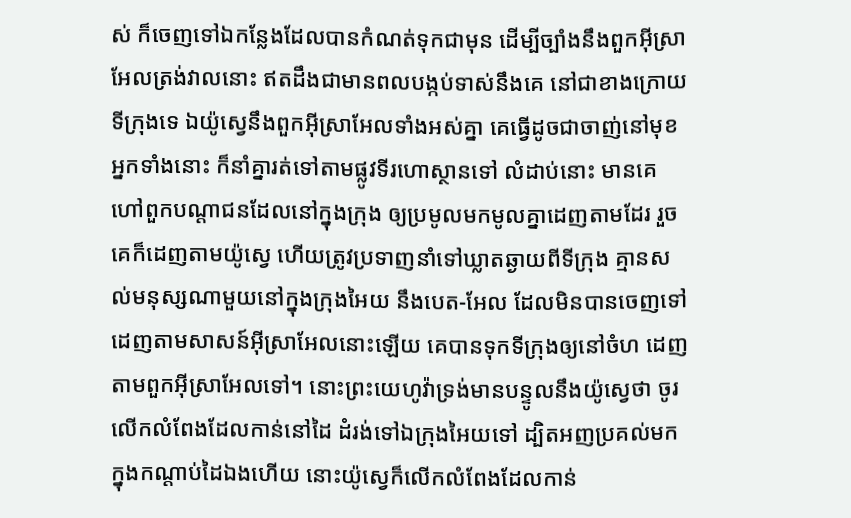ស់ ក៏ចេញទៅឯកន្លែងដែលបានកំណត់ទុកជាមុន ដើម្បីច្បាំងនឹងពួកអ៊ីស្រាអែលត្រង់វាលនោះ ឥតដឹងជាមានពលបង្កប់ទាស់នឹងគេ នៅជាខាងក្រោយទីក្រុងទេ ឯយ៉ូស្វេនឹងពួកអ៊ីស្រាអែលទាំងអស់គ្នា គេធ្វើដូចជាចាញ់នៅមុខអ្នកទាំងនោះ ក៏នាំគ្នារត់ទៅតាមផ្លូវទីរហោស្ថានទៅ លំដាប់នោះ មានគេហៅពួកបណ្តាជនដែលនៅក្នុងក្រុង ឲ្យប្រមូលមកមូលគ្នាដេញតាមដែរ រួចគេក៏ដេញតាមយ៉ូស្វេ ហើយត្រូវប្រទាញនាំទៅឃ្លាតឆ្ងាយពីទីក្រុង គ្មានសល់មនុស្សណាមួយនៅក្នុងក្រុងអៃយ នឹងបេត-អែល ដែលមិនបានចេញទៅដេញតាមសាសន៍អ៊ីស្រាអែលនោះឡើយ គេបានទុកទីក្រុងឲ្យនៅចំហ ដេញតាមពួកអ៊ីស្រាអែលទៅ។ នោះព្រះយេហូវ៉ាទ្រង់មានបន្ទូលនឹងយ៉ូស្វេថា ចូរលើកលំពែងដែលកាន់នៅដៃ ដំរង់ទៅឯក្រុងអៃយទៅ ដ្បិតអញប្រគល់មកក្នុងកណ្តាប់ដៃឯងហើយ នោះយ៉ូស្វេក៏លើកលំពែងដែលកាន់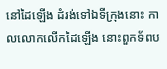នៅដៃឡើង ដំរង់ទៅឯទីក្រុងនោះ កាលលោកលើកដៃឡើង នោះពួកទ័ពប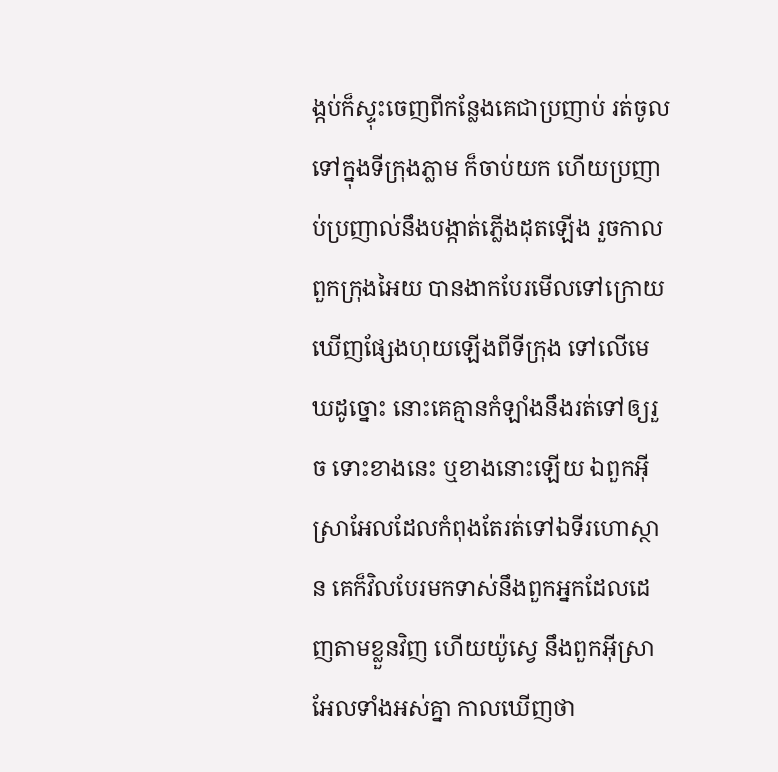ង្កប់ក៏ស្ទុះចេញពីកន្លែងគេជាប្រញាប់ រត់ចូលទៅក្នុងទីក្រុងភ្លាម ក៏ចាប់យក ហើយប្រញាប់ប្រញាល់នឹងបង្កាត់ភ្លើងដុតឡើង រួចកាលពួកក្រុងអៃយ បានងាកបែរមើលទៅក្រោយ ឃើញផ្សែងហុយឡើងពីទីក្រុង ទៅលើមេឃដូច្នោះ នោះគេគ្មានកំឡាំងនឹងរត់ទៅឲ្យរួច ទោះខាងនេះ ឬខាងនោះឡើយ ឯពួកអ៊ីស្រាអែលដែលកំពុងតែរត់ទៅឯទីរហោស្ថាន គេក៏វិលបែរមកទាស់នឹងពួកអ្នកដែលដេញតាមខ្លួនវិញ ហើយយ៉ូស្វេ នឹងពួកអ៊ីស្រាអែលទាំងអស់គ្នា កាលឃើញថា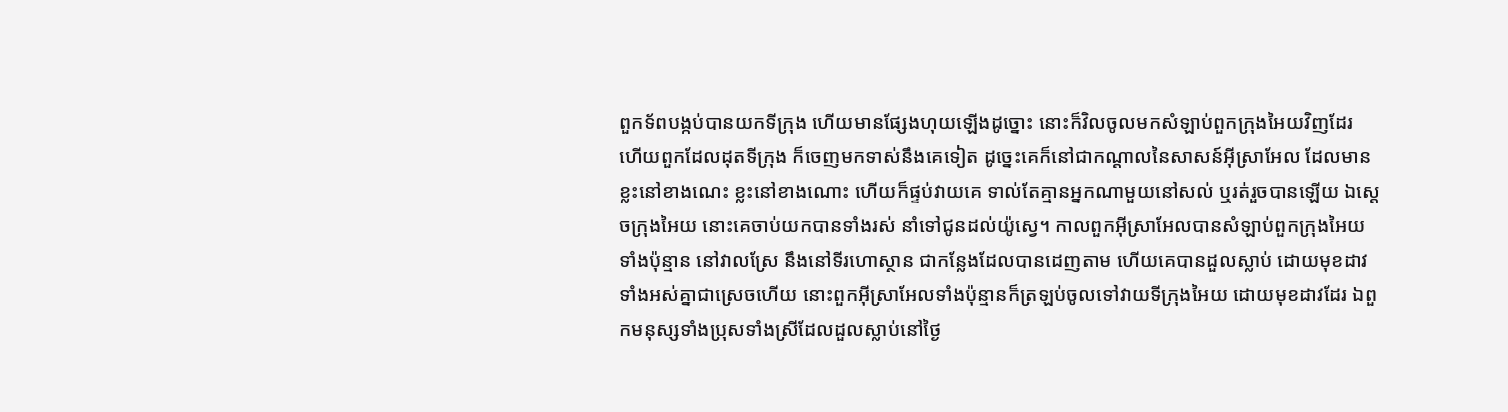ពួកទ័ពបង្កប់បានយកទីក្រុង ហើយមានផ្សែងហុយឡើងដូច្នោះ នោះក៏វិលចូលមកសំឡាប់ពួកក្រុងអៃយវិញដែរ ហើយពួកដែលដុតទីក្រុង ក៏ចេញមកទាស់នឹងគេទៀត ដូច្នេះគេក៏នៅជាកណ្តាលនៃសាសន៍អ៊ីស្រាអែល ដែលមានខ្លះនៅខាងណេះ ខ្លះនៅខាងណោះ ហើយក៏ផ្ទប់វាយគេ ទាល់តែគ្មានអ្នកណាមួយនៅសល់ ឬរត់រួចបានឡើយ ឯស្តេចក្រុងអៃយ នោះគេចាប់យកបានទាំងរស់ នាំទៅជូនដល់យ៉ូស្វេ។ កាលពួកអ៊ីស្រាអែលបានសំឡាប់ពួកក្រុងអៃយទាំងប៉ុន្មាន នៅវាលស្រែ នឹងនៅទីរហោស្ថាន ជាកន្លែងដែលបានដេញតាម ហើយគេបានដួលស្លាប់ ដោយមុខដាវទាំងអស់គ្នាជាស្រេចហើយ នោះពួកអ៊ីស្រាអែលទាំងប៉ុន្មានក៏ត្រឡប់ចូលទៅវាយទីក្រុងអៃយ ដោយមុខដាវដែរ ឯពួកមនុស្សទាំងប្រុសទាំងស្រីដែលដួលស្លាប់នៅថ្ងៃ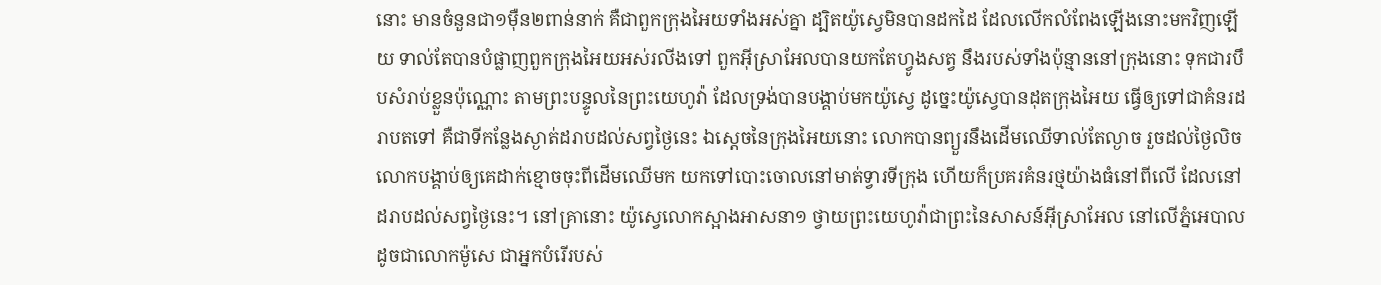នោះ មានចំនួនជា១ម៉ឺន២ពាន់នាក់ គឺជាពួកក្រុងអៃយទាំងអស់គ្នា ដ្បិតយ៉ូស្វេមិនបានដកដៃ ដែលលើកលំពែងឡើងនោះមកវិញឡើយ ទាល់តែបានបំផ្លាញពួកក្រុងអៃយអស់រលីងទៅ ពួកអ៊ីស្រាអែលបានយកតែហ្វូងសត្វ នឹងរបស់ទាំងប៉ុន្មាននៅក្រុងនោះ ទុកជារបឹបសំរាប់ខ្លួនប៉ុណ្ណោះ តាមព្រះបន្ទូលនៃព្រះយេហូវ៉ា ដែលទ្រង់បានបង្គាប់មកយ៉ូស្វេ ដូច្នេះយ៉ូស្វេបានដុតក្រុងអៃយ ធ្វើឲ្យទៅជាគំនរដរាបតទៅ គឺជាទីកន្លែងស្ងាត់ដរាបដល់សព្វថ្ងៃនេះ ឯស្តេចនៃក្រុងអៃយនោះ លោកបានព្យួរនឹងដើមឈើទាល់តែល្ងាច រួចដល់ថ្ងៃលិច លោកបង្គាប់ឲ្យគេដាក់ខ្មោចចុះពីដើមឈើមក យកទៅបោះចោលនៅមាត់ទ្វារទីក្រុង ហើយក៏ប្រគរគំនរថ្មយ៉ាងធំនៅពីលើ ដែលនៅដរាបដល់សព្វថ្ងៃនេះ។ នៅគ្រានោះ យ៉ូស្វេលោកស្អាងអាសនា១ ថ្វាយព្រះយេហូវ៉ាជាព្រះនៃសាសន៍អ៊ីស្រាអែល នៅលើភ្នំអេបាល ដូចជាលោកម៉ូសេ ជាអ្នកបំរើរបស់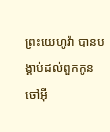ព្រះយេហូវ៉ា បានបង្គាប់ដល់ពួកកូនចៅអ៊ី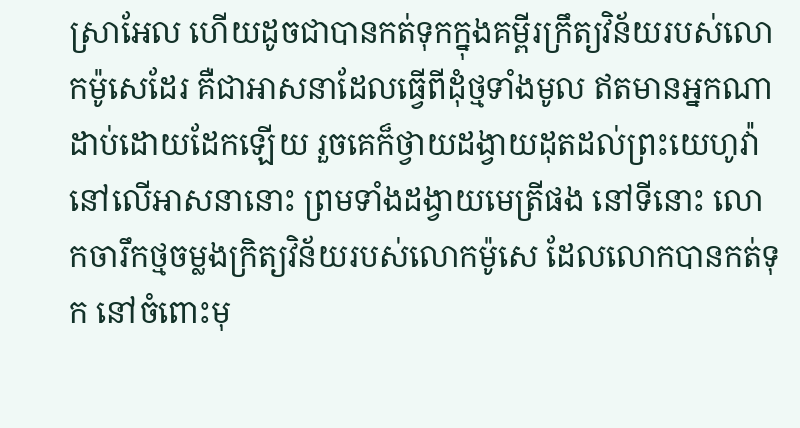ស្រាអែល ហើយដូចជាបានកត់ទុកក្នុងគម្ពីរក្រឹត្យវិន័យរបស់លោកម៉ូសេដែរ គឺជាអាសនាដែលធ្វើពីដុំថ្មទាំងមូល ឥតមានអ្នកណាដាប់ដោយដែកឡើយ រួចគេក៏ថ្វាយដង្វាយដុតដល់ព្រះយេហូវ៉ា នៅលើអាសនានោះ ព្រមទាំងដង្វាយមេត្រីផង នៅទីនោះ លោកចារឹកថ្មចម្លងក្រិត្យវិន័យរបស់លោកម៉ូសេ ដែលលោកបានកត់ទុក នៅចំពោះមុ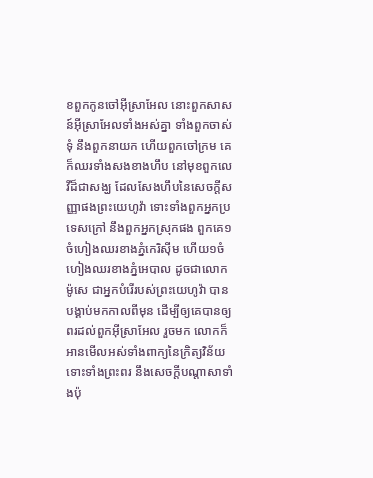ខពួកកូនចៅអ៊ីស្រាអែល នោះពួកសាសន៍អ៊ីស្រាអែលទាំងអស់គ្នា ទាំងពួកចាស់ទុំ នឹងពួកនាយក ហើយពួកចៅក្រម គេក៏ឈរទាំងសងខាងហឹប នៅមុខពួកលេវីដ៏ជាសង្ឃ ដែលសែងហឹបនៃសេចក្ដីសញ្ញាផងព្រះយេហូវ៉ា ទោះទាំងពួកអ្នកប្រទេសក្រៅ នឹងពួកអ្នកស្រុកផង ពួកគេ១ចំហៀងឈរខាងភ្នំកេរិស៊ីម ហើយ១ចំហៀងឈរខាងភ្នំអេបាល ដូចជាលោកម៉ូសេ ជាអ្នកបំរើរបស់ព្រះយេហូវ៉ា បានបង្គាប់មកកាលពីមុន ដើម្បីឲ្យគេបានឲ្យពរដល់ពួកអ៊ីស្រាអែល រួចមក លោកក៏អានមើលអស់ទាំងពាក្យនៃក្រិត្យវិន័យ ទោះទាំងព្រះពរ នឹងសេចក្ដីបណ្តាសាទាំងប៉ុ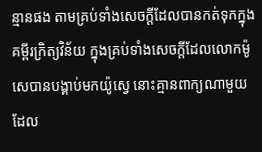ន្មានផង តាមគ្រប់ទាំងសេចក្ដីដែលបានកត់ទុកក្នុងគម្ពីរក្រិត្យវិន័យ ក្នុងគ្រប់ទាំងសេចក្ដីដែលលោកម៉ូសេបានបង្គាប់មកយ៉ូស្វេ នោះគ្មានពាក្យណាមួយដែល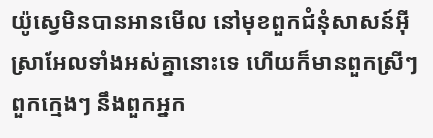យ៉ូស្វេមិនបានអានមើល នៅមុខពួកជំនុំសាសន៍អ៊ីស្រាអែលទាំងអស់គ្នានោះទេ ហើយក៏មានពួកស្រីៗ ពួកក្មេងៗ នឹងពួកអ្នក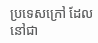ប្រទេសក្រៅ ដែលនៅជា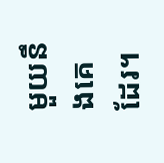មួយនឹងគេដែរ។